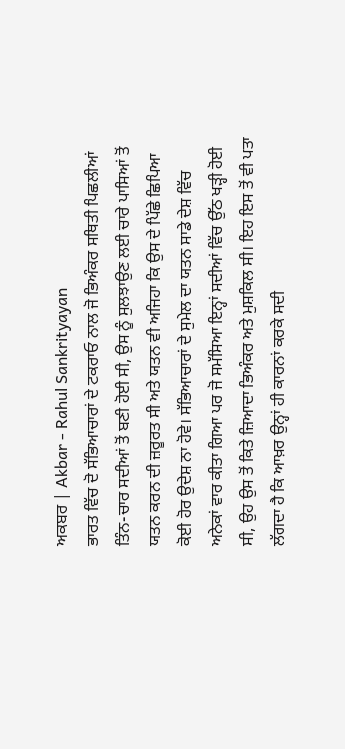ਅਕਬਰ | Akbar - Rahul Sankrityayan
ਭਾਰਤ ਵਿੱਚ ਦੋ ਸੱਭਿਆਚਾਰਾਂ ਦੇ ਟਕਰਾਓ ਨਾਲ ਜੋ ਭਿਅੰਕਰ ਸਥਿਤੀ ਪਿਛਲੀਆਂ ਤਿੰਨ-ਚਾਰ ਸਦੀਆਂ ਤੋਂ ਬਣੀ ਹੋਈ ਸੀ, ਉਸ ਨੂੰ ਸੁਲਝਾਉਣ ਲਈ ਚਾਰੇ ਪਾਸਿਆਂ ਤੋਂ ਯਤਨ ਕਰਨ ਦੀ ਜ਼ਰੂਰਤ ਸੀ ਅਤੇ ਯਤਨ ਵੀ ਅਜਿਹਾ ਕਿ ਉਸ ਦੇ ਪਿੱਛੇ ਛਿਪਿਆ ਕੋਈ ਹੋਰ ਉਦੇਸ਼ ਨਾ ਹੋਵੇ। ਸੱਭਿਆਚਾਰਾਂ ਦੇ ਸੁਮੇਲ ਦਾ ਯਤਨ ਸਾਡੇ ਦੇਸ਼ ਵਿੱਚ ਅਨੇਕਾਂ ਵਾਰ ਕੀਤਾ ਗਿਆ ਪਰ ਜੋ ਸਮੱਸਿਆ ਇਨ੍ਹਾਂ ਸਦੀਆਂ ਵਿੱਚ ਉੱਠ ਖੜ੍ਹੀ ਹੋਈ ਸੀ, ਉਹ ਉਸ ਤੋਂ ਕਿਤੇ ਜ਼ਿਆਦਾ ਭਿਅੰਕਰ ਅਤੇ ਮੁਸ਼ਕਿਲ ਸੀ। ਇਹ ਇਸ ਤੋਂ ਵੀ ਪਤਾ ਲੱਗਦਾ ਹੈ ਕਿ ਆਖ਼ਰ ਉਨ੍ਹਾਂ ਹੀ ਕਾਰਨਾਂ ਕਰਕੇ ਸਦੀ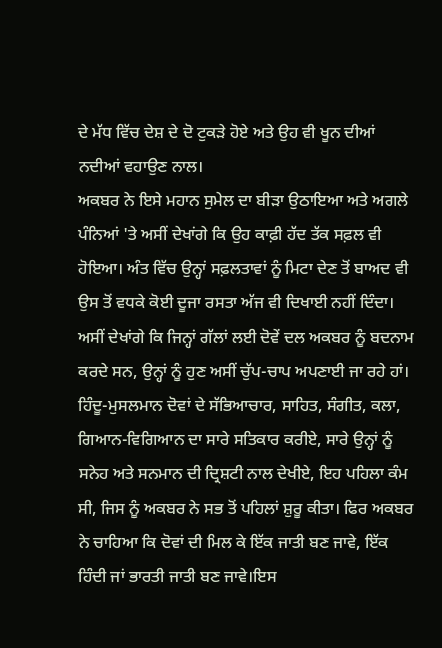ਦੇ ਮੱਧ ਵਿੱਚ ਦੇਸ਼ ਦੇ ਦੋ ਟੁਕੜੇ ਹੋਏ ਅਤੇ ਉਹ ਵੀ ਖੂਨ ਦੀਆਂ ਨਦੀਆਂ ਵਹਾਉਣ ਨਾਲ।
ਅਕਬਰ ਨੇ ਇਸੇ ਮਹਾਨ ਸੁਮੇਲ ਦਾ ਬੀੜਾ ਉਠਾਇਆ ਅਤੇ ਅਗਲੇ ਪੰਨਿਆਂ 'ਤੇ ਅਸੀਂ ਦੇਖਾਂਗੇ ਕਿ ਉਹ ਕਾਫ਼ੀ ਹੱਦ ਤੱਕ ਸਫ਼ਲ ਵੀ ਹੋਇਆ। ਅੰਤ ਵਿੱਚ ਉਨ੍ਹਾਂ ਸਫ਼ਲਤਾਵਾਂ ਨੂੰ ਮਿਟਾ ਦੇਣ ਤੋਂ ਬਾਅਦ ਵੀ ਉਸ ਤੋਂ ਵਧਕੇ ਕੋਈ ਦੂਜਾ ਰਸਤਾ ਅੱਜ ਵੀ ਦਿਖਾਈ ਨਹੀਂ ਦਿੰਦਾ। ਅਸੀਂ ਦੇਖਾਂਗੇ ਕਿ ਜਿਨ੍ਹਾਂ ਗੱਲਾਂ ਲਈ ਦੋਵੇਂ ਦਲ ਅਕਬਰ ਨੂੰ ਬਦਨਾਮ ਕਰਦੇ ਸਨ, ਉਨ੍ਹਾਂ ਨੂੰ ਹੁਣ ਅਸੀਂ ਚੁੱਪ-ਚਾਪ ਅਪਣਾਈ ਜਾ ਰਹੇ ਹਾਂ। ਹਿੰਦੂ-ਮੁਸਲਮਾਨ ਦੋਵਾਂ ਦੇ ਸੱਭਿਆਚਾਰ, ਸਾਹਿਤ, ਸੰਗੀਤ, ਕਲਾ, ਗਿਆਨ-ਵਿਗਿਆਨ ਦਾ ਸਾਰੇ ਸਤਿਕਾਰ ਕਰੀਏ, ਸਾਰੇ ਉਨ੍ਹਾਂ ਨੂੰ ਸਨੇਹ ਅਤੇ ਸਨਮਾਨ ਦੀ ਦ੍ਰਿਸ਼ਟੀ ਨਾਲ ਦੇਖੀਏ, ਇਹ ਪਹਿਲਾ ਕੰਮ ਸੀ, ਜਿਸ ਨੂੰ ਅਕਬਰ ਨੇ ਸਭ ਤੋਂ ਪਹਿਲਾਂ ਸ਼ੁਰੂ ਕੀਤਾ। ਫਿਰ ਅਕਬਰ ਨੇ ਚਾਹਿਆ ਕਿ ਦੋਵਾਂ ਦੀ ਮਿਲ ਕੇ ਇੱਕ ਜਾਤੀ ਬਣ ਜਾਵੇ, ਇੱਕ ਹਿੰਦੀ ਜਾਂ ਭਾਰਤੀ ਜਾਤੀ ਬਣ ਜਾਵੇ।ਇਸ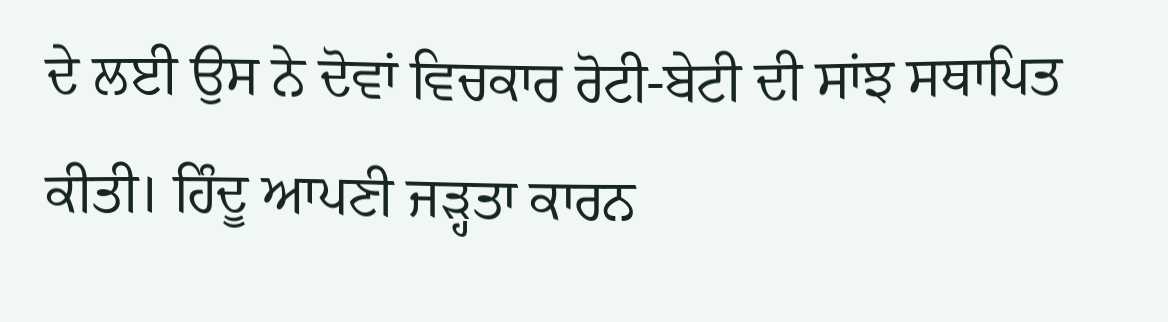ਦੇ ਲਈ ਉਸ ਨੇ ਦੋਵਾਂ ਵਿਚਕਾਰ ਰੋਟੀ-ਬੇਟੀ ਦੀ ਸਾਂਝ ਸਥਾਪਿਤ ਕੀਤੀ। ਹਿੰਦੂ ਆਪਣੀ ਜੜ੍ਹਤਾ ਕਾਰਨ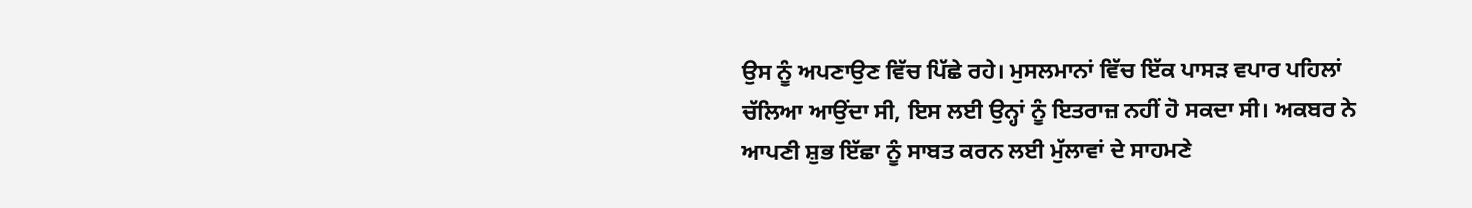ਉਸ ਨੂੰ ਅਪਣਾਉਣ ਵਿੱਚ ਪਿੱਛੇ ਰਹੇ। ਮੁਸਲਮਾਨਾਂ ਵਿੱਚ ਇੱਕ ਪਾਸੜ ਵਪਾਰ ਪਹਿਲਾਂ ਚੱਲਿਆ ਆਉਂਦਾ ਸੀ, ਇਸ ਲਈ ਉਨ੍ਹਾਂ ਨੂੰ ਇਤਰਾਜ਼ ਨਹੀਂ ਹੋ ਸਕਦਾ ਸੀ। ਅਕਬਰ ਨੇ ਆਪਣੀ ਸ਼ੁਭ ਇੱਛਾ ਨੂੰ ਸਾਬਤ ਕਰਨ ਲਈ ਮੁੱਲਾਵਾਂ ਦੇ ਸਾਹਮਣੇ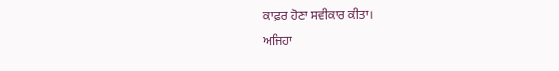ਕਾਫ਼ਰ ਹੋਣਾ ਸਵੀਕਾਰ ਕੀਤਾ।
ਅਜਿਹਾ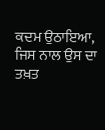ਕਦਮ ਉਠਾਇਆ, ਜਿਸ ਨਾਲ ਉਸ ਦਾ ਤਖ਼ਤ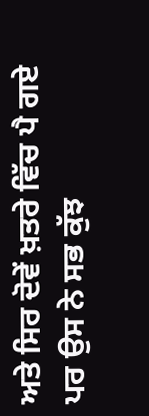ਅਤੇ ਸਿਰ ਦੋਵੇਂ ਖ਼ਤਰੇ ਵਿੱਚ ਪੈ ਗਏ ਪਰ ਉਸ ਨੇ ਸਭ ਕੁੱਝ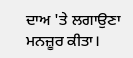ਦਾਅ 'ਤੇ ਲਗਾਉਣਾ ਮਨਜ਼ੂਰ ਕੀਤਾ।